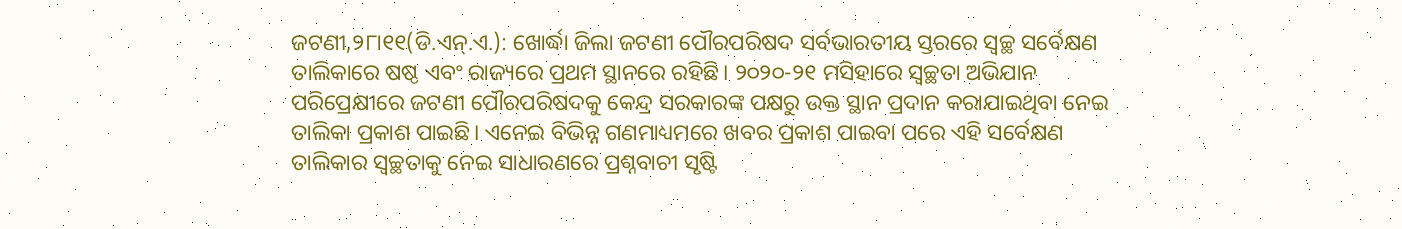ଜଟଣୀ,୨୮ା୧୧(ଡି.ଏନ୍.ଏ.): ଖୋର୍ଦ୍ଧା ଜିଲା ଜଟଣୀ ପୌରପରିଷଦ ସର୍ବଭାରତୀୟ ସ୍ତରରେ ସ୍ବଚ୍ଛ ସର୍ବେକ୍ଷଣ ତାଲିକାରେ ଷଷ୍ଠ ଏବଂ ରାଜ୍ୟରେ ପ୍ରଥମ ସ୍ଥାନରେ ରହିଛି। ୨୦୨୦-୨୧ ମସିହାରେ ସ୍ବଚ୍ଛତା ଅଭିଯାନ ପରିପ୍ରେକ୍ଷୀରେ ଜଟଣୀ ପୌରପରିଷଦକୁ କେନ୍ଦ୍ର ସରକାରଙ୍କ ପକ୍ଷରୁ ଉକ୍ତ ସ୍ଥାନ ପ୍ରଦାନ କରାଯାଇଥିବା ନେଇ ତାଲିକା ପ୍ରକାଶ ପାଇଛି। ଏନେଇ ବିଭିନ୍ନ ଗଣମାଧ୍ୟମରେ ଖବର ପ୍ରକାଶ ପାଇବା ପରେ ଏହି ସର୍ବେକ୍ଷଣ ତାଲିକାର ସ୍ବଚ୍ଛତାକୁ ନେଇ ସାଧାରଣରେ ପ୍ରଶ୍ନବାଚୀ ସୃଷ୍ଟି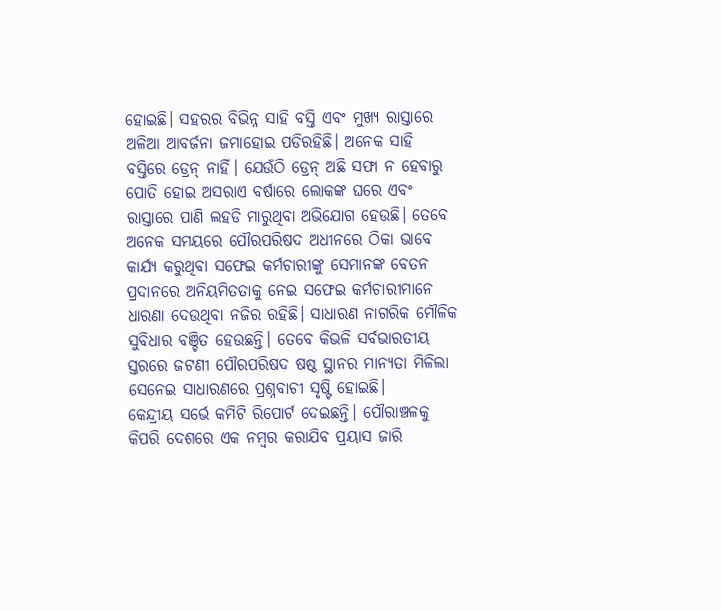ହୋଇଛି। ସହରର ବିଭିନ୍ନ ସାହି ବସ୍ତି ଏବଂ ମୁଖ୍ୟ ରାସ୍ତାରେ ଅଳିଆ ଆବର୍ଜନା ଜମାହୋଇ ପଡିରହିଛି। ଅନେକ ସାହି ବସ୍ତିରେ ଡ୍ରେନ୍ ନାହିଁ। ଯେଉଁଠି ଡ୍ରେନ୍ ଅଛି ସଫା ନ ହେବାରୁ ପୋତି ହୋଇ ଅସରାଏ ବର୍ଷାରେ ଲୋକଙ୍କ ଘରେ ଏବଂ ରାସ୍ତାରେ ପାଣି ଲହଡି ମାରୁଥିବା ଅଭିଯୋଗ ହେଉଛି। ତେବେ ଅନେକ ସମୟରେ ପୌରପରିଷଦ ଅଧୀନରେ ଠିକା ଭାବେ କାର୍ଯ୍ୟ କରୁଥିବା ସଫେଇ କର୍ମଚାରୀଙ୍କୁ ସେମାନଙ୍କ ବେତନ ପ୍ରଦାନରେ ଅନିୟମିତତାକୁ ନେଇ ସଫେଇ କର୍ମଚାରୀମାନେ ଧାରଣା ଦେଉଥିବା ନଜିର ରହିଛି। ସାଧାରଣ ନାଗରିକ ମୌଳିକ ସୁବିଧାର ବଞ୍ଚିତ ହେଉଛନ୍ତି। ତେବେ କିଭଳି ସର୍ବଭାରତୀୟ ସ୍ତରରେ ଜଟଣୀ ପୌରପରିଷଦ ଷଷ୍ଠ ସ୍ଥାନର ମାନ୍ୟତା ମିଳିଲା ସେନେଇ ସାଧାରଣରେ ପ୍ରଶ୍ନବାଚୀ ସୃଷ୍ଟି ହୋଇଛି।
କେନ୍ଦ୍ରୀୟ ସର୍ଭେ କମିଟି ରିପୋର୍ଟ ଦେଇଛନ୍ତି। ପୌରାଞ୍ଚଳକୁ କିପରି ଦେଶରେ ଏକ ନମ୍ବର କରାଯିବ ପ୍ରୟାସ ଜାରି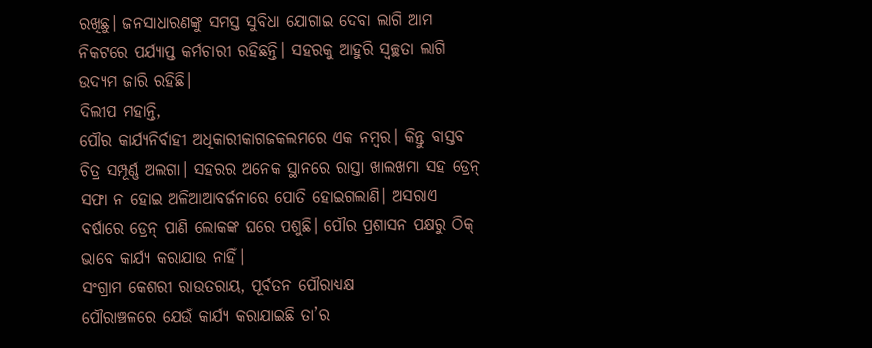ରଖିଛୁ। ଜନସାଧାରଣଙ୍କୁ ସମସ୍ତ ସୁବିଧା ଯୋଗାଇ ଦେବା ଲାଗି ଆମ ନିକଟରେ ପର୍ଯ୍ୟାପ୍ତ କର୍ମଚାରୀ ରହିଛନ୍ତି। ସହରକୁ ଆହୁରି ସ୍ବଚ୍ଛତା ଲାଗି ଉଦ୍ୟମ ଜାରି ରହିଛି।
ଦିଲୀପ ମହାନ୍ତି,
ପୌର କାର୍ଯ୍ୟନିର୍ବାହୀ ଅଧିକାରୀକାଗଜକଲମରେ ଏକ ନମ୍ବର। କିନ୍ତୁ ବାସ୍ତବ ଚିତ୍ର ସମ୍ପୂର୍ଣ୍ଣ ଅଲଗା। ସହରର ଅନେକ ସ୍ଥାନରେ ରାସ୍ତା ଖାଲଖମା ସହ ଡ୍ରେନ୍ ସଫା ନ ହୋଇ ଅଳିଆଆବର୍ଜନାରେ ପୋତି ହୋଇଗଲାଣି। ଅସରାଏ ବର୍ଷାରେ ଡ୍ରେନ୍ ପାଣି ଲୋକଙ୍କ ଘରେ ପଶୁଛି। ପୌର ପ୍ରଶାସନ ପକ୍ଷରୁ ଠିକ୍ ଭାବେ କାର୍ଯ୍ୟ କରାଯାଉ ନାହିଁ।
ସଂଗ୍ରାମ କେଶରୀ ରାଉତରାୟ, ପୂର୍ବତନ ପୌରାଧ୍ୟକ୍ଷ
ପୌରାଞ୍ଚଳରେ ଯେଉଁ କାର୍ଯ୍ୟ କରାଯାଇଛି ତା’ର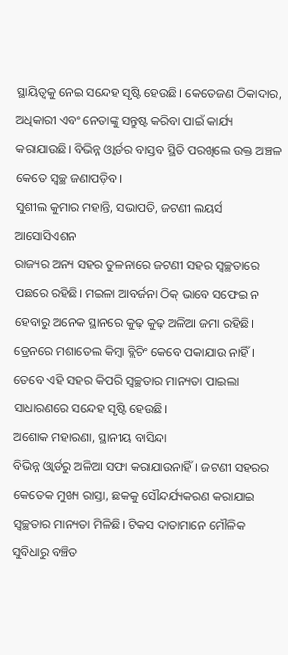ସ୍ଥାୟିତ୍ୱକୁ ନେଇ ସନ୍ଦେହ ସୃଷ୍ଟି ହେଉଛି। କେତେଜଣ ଠିକାଦାର, ଅଧିକାରୀ ଏବଂ ନେତାଙ୍କୁ ସନ୍ତୁଷ୍ଟ କରିବା ପାଇଁ କାର୍ଯ୍ୟ କରାଯାଉଛି। ବିଭିନ୍ନ ଓ୍ବାର୍ଡର ବାସ୍ତବ ସ୍ଥିତି ପରଖିଲେ ଉକ୍ତ ଅଞ୍ଚଳ କେତେ ସ୍ବଚ୍ଛ ଜଣାପଡ଼ିବ।
ସୁଶୀଲ କୁମାର ମହାନ୍ତି, ସଭାପତି, ଜଟଣୀ ଲୟର୍ସ ଆସୋସିଏଶନ
ରାଜ୍ୟର ଅନ୍ୟ ସହର ତୁଳନାରେ ଜଟଣୀ ସହର ସ୍ବଚ୍ଛତାରେ ପଛରେ ରହିଛି। ମଇଳା ଆବର୍ଜନା ଠିକ୍ ଭାବେ ସଫେଇ ନ ହେବାରୁ ଅନେକ ସ୍ଥାନରେ କୁଢ଼ କୁଢ଼ ଅଳିଆ ଜମା ରହିଛି। ଡ୍ରେନରେ ମଶାତେଲ କିମ୍ବା ବ୍ଲିଚିଂ କେବେ ପକାଯାଉ ନାହିଁ। ତେବେ ଏହି ସହର କିପରି ସ୍ବଚ୍ଛତାର ମାନ୍ୟତା ପାଇଲା ସାଧାରଣରେ ସନ୍ଦେହ ସୃଷ୍ଟି ହେଉଛି।
ଅଶୋକ ମହାରଣା, ସ୍ଥାନୀୟ ବାସିନ୍ଦା
ବିଭିନ୍ନ ଓ୍ବାର୍ଡରୁ ଅଳିଆ ସଫା କରାଯାଉନାହିଁ। ଜଟଣୀ ସହରର କେତେକ ମୁଖ୍ୟ ରାସ୍ତା, ଛକକୁ ସୌନ୍ଦର୍ଯ୍ୟକରଣ କରାଯାଇ ସ୍ବଚ୍ଛତାର ମାନ୍ୟତା ମିଳିଛି। ଟିକସ ଦାତାମାନେ ମୌଳିକ ସୁବିଧାରୁ ବଞ୍ଚିତ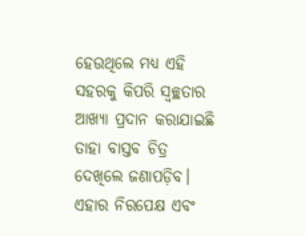ହେଉଥିଲେ ମଧ୍ୟ ଏହି ସହରକୁ କିପରି ସ୍ବଚ୍ଛତାର ଆଖ୍ୟା ପ୍ରଦାନ କରାଯାଇଛି ତାହା ବାସ୍ତବ ଚିତ୍ର ଦେଖିଲେ ଜଣାପଡ଼ିବ। ଏହାର ନିରପେକ୍ଷ ଏବଂ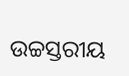ଉଚ୍ଚସ୍ତରୀୟ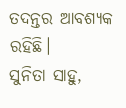ତଦନ୍ତର ଆବଶ୍ୟକ ରହିଛି।
ସୁନିତା ସାହୁ,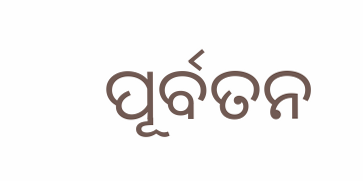ପୂର୍ବତନ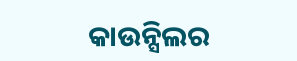କାଉନ୍ସିଲର